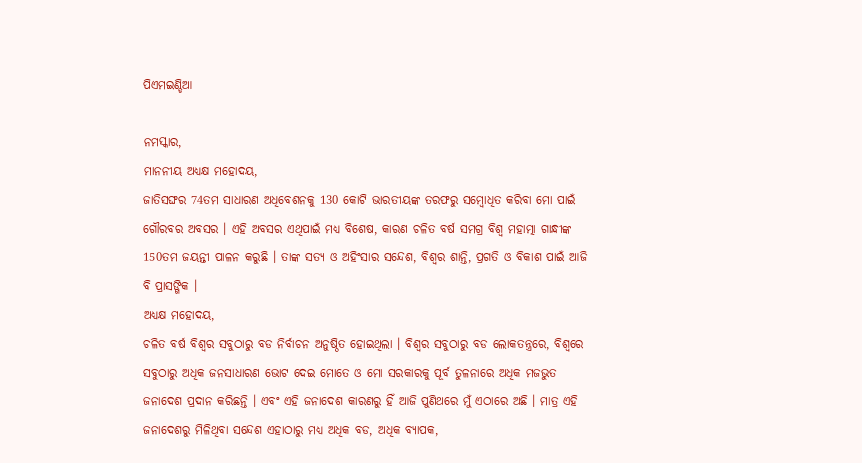ପିଏମଇଣ୍ଡିଆ

ନମସ୍କାର,
ମାନନୀୟ ଅଧ୍ୟକ୍ଷ ମହୋଦୟ,
ଜାତିସଙ୍ଘର 74ତମ ସାଧାରଣ ଅଧିବେଶନକୁ 130 କୋଟି ଭାରତୀୟଙ୍କ ତରଫରୁ ସମ୍ବୋଧିତ କରିବା ମୋ ପାଇଁ ଗୌରବର ଅବସର । ଏହି ଅବସର ଏଥିପାଇଁ ମଧ୍ୟ ବିଶେଷ, କାରଣ ଚଳିତ ବର୍ଷ ସମଗ୍ର ବିଶ୍ୱ ମହାତ୍ମା ଗାନ୍ଧୀଙ୍କ 150ତମ ଜୟନ୍ତୀ ପାଳନ କରୁଛି । ତାଙ୍କ ସତ୍ୟ ଓ ଅହିଂସାର ସନ୍ଦେଶ, ବିଶ୍ୱର ଶାନ୍ତି, ପ୍ରଗତି ଓ ବିକାଶ ପାଇଁ ଆଜି ବି ପ୍ରାସଙ୍ଗିକ ।
ଅଧ୍ୟକ୍ଷ ମହୋଦୟ,
ଚଳିତ ବର୍ଷ ବିଶ୍ୱର ସବୁଠାରୁ ବଡ ନିର୍ବାଚନ ଅନୁଷ୍ଠିତ ହୋଇଥିଲା । ବିଶ୍ୱର ସବୁଠାରୁ ବଡ ଲୋକତନ୍ତ୍ରରେ, ବିଶ୍ୱରେ ସବୁଠାରୁ ଅଧିକ ଜନସାଧାରଣ ଭୋଟ ଦେଇ ମୋତେ ଓ ମୋ ସରକାରକୁ ପୂର୍ବ ତୁଳନାରେ ଅଧିକ ମଜଭୁତ ଜନାଦେଶ ପ୍ରଦାନ କରିଛନ୍ତି । ଏବଂ ଏହି ଜନାଦେଶ କାରଣରୁ ହିଁ ଆଜି ପୁଣିଥରେ ମୁଁ ଏଠାରେ ଅଛି । ମାତ୍ର ଏହି ଜନାଦେଶରୁ ମିଳିଥିବା ସନ୍ଦେଶ ଏହାଠାରୁ ମଧ୍ୟ ଅଧିକ ବଡ, ଅଧିକ ବ୍ୟାପକ,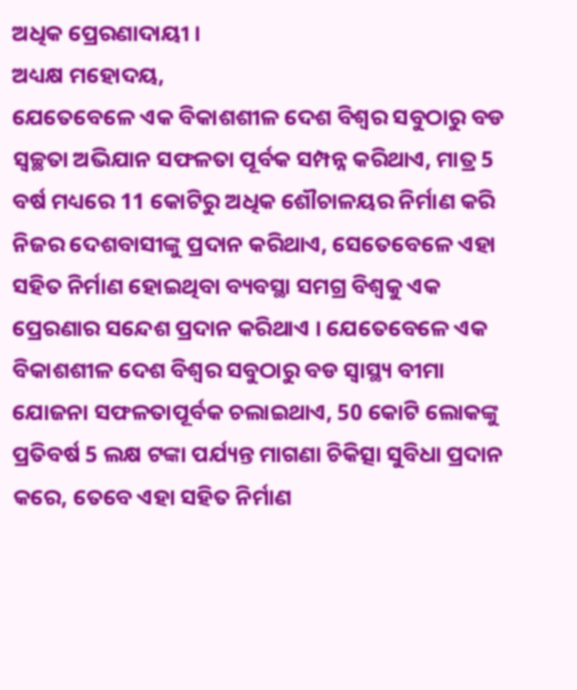ଅଧିକ ପ୍ରେରଣାଦାୟୀ ।
ଅଧ୍ୟକ୍ଷ ମହୋଦୟ,
ଯେତେବେଳେ ଏକ ବିକାଶଶୀଳ ଦେଶ ବିଶ୍ୱର ସବୁଠାରୁ ବଡ ସ୍ୱଚ୍ଛତା ଅଭିଯାନ ସଫଳତା ପୂର୍ବକ ସମ୍ପନ୍ନ କରିଥାଏ, ମାତ୍ର 5 ବର୍ଷ ମଧ୍ୟରେ 11 କୋଟିରୁ ଅଧିକ ଶୌଚାଳୟର ନିର୍ମାଣ କରି ନିଜର ଦେଶବାସୀଙ୍କୁ ପ୍ରଦାନ କରିଥାଏ, ସେତେବେଳେ ଏହା ସହିତ ନିର୍ମାଣ ହୋଇଥିବା ବ୍ୟବସ୍ଥା ସମଗ୍ର ବିଶ୍ୱକୁ ଏକ ପ୍ରେରଣାର ସନ୍ଦେଶ ପ୍ରଦାନ କରିଥାଏ । ଯେତେବେଳେ ଏକ ବିକାଶଶୀଳ ଦେଶ ବିଶ୍ୱର ସବୁଠାରୁ ବଡ ସ୍ୱାସ୍ଥ୍ୟ ବୀମା ଯୋଜନା ସଫଳତାପୂର୍ବକ ଚଲାଇଥାଏ, 50 କୋଟି ଲୋକଙ୍କୁ ପ୍ରତିବର୍ଷ 5 ଲକ୍ଷ ଟଙ୍କା ପର୍ଯ୍ୟନ୍ତ ମାଗଣା ଚିକିତ୍ସା ସୁବିଧା ପ୍ରଦାନ କରେ, ତେବେ ଏହା ସହିତ ନିର୍ମାଣ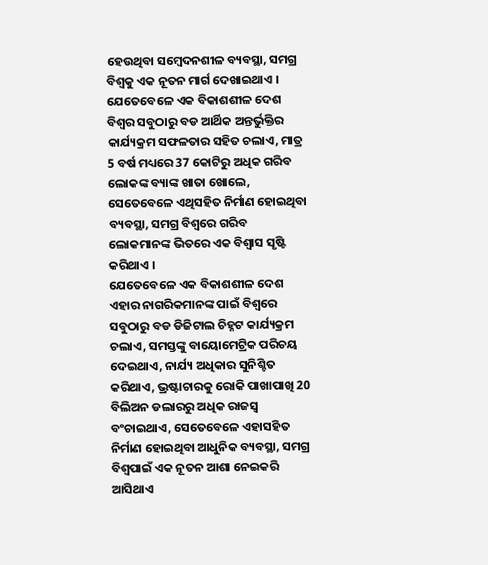ହେଉଥିବା ସମ୍ବେଦନଶୀଳ ବ୍ୟବସ୍ଥା, ସମଗ୍ର ବିଶ୍ୱକୁ ଏକ ନୂତନ ମାର୍ଗ ଦେଖାଇଥାଏ । ଯେତେବେଳେ ଏକ ବିକାଶଶୀଳ ଦେଶ ବିଶ୍ୱର ସବୁଠାରୁ ବଡ ଆର୍ଥିକ ଅନ୍ତର୍ଭୁକ୍ତିର କାର୍ଯ୍ୟକ୍ରମ ସଫଳତାର ସହିତ ଚଲାଏ, ମାତ୍ର 5 ବର୍ଷ ମଧ୍ୟରେ 37 କୋଟିରୁ ଅଧିକ ଗରିବ ଲୋକଙ୍କ ବ୍ୟାଙ୍କ ଖାତା ଖୋଲେ, ସେତେବେଳେ ଏଥିସହିତ ନିର୍ମାଣ ହୋଇଥିବା ବ୍ୟବସ୍ଥା, ସମଗ୍ର ବିଶ୍ୱରେ ଗରିବ ଲୋକମାନଙ୍କ ଭିତରେ ଏକ ବିଶ୍ୱାସ ସୃଷ୍ଟି କରିଥାଏ ।
ଯେତେବେଳେ ଏକ ବିକାଶଶୀଳ ଦେଶ ଏହାର ନାଗରିକମାନଙ୍କ ପାଇଁ ବିଶ୍ୱରେ ସବୁଠାରୁ ବଡ ଡିଜିଟାଲ ଚିହ୍ନଟ କାର୍ଯ୍ୟକ୍ରମ ଚଲାଏ, ସମସ୍ତଙ୍କୁ ବାୟୋମେଟ୍ରିକ ପରିଚୟ ଦେଇଥାଏ, ନାର୍ଯ୍ୟ ଅଧିକାର ସୁନିଶ୍ଚିତ କରିଥାଏ, ଭ୍ରଷ୍ଟାଚାରକୁ ରୋକି ପାଖାପାଖି 20 ବିଲିଅନ ଡଲାରରୁ ଅଧିକ ରାଜସ୍ଵ ବଂଚାଇଥାଏ, ସେତେବେଳେ ଏହାସହିତ ନିର୍ମାଣ ହୋଇଥିବା ଆଧୁନିକ ବ୍ୟବସ୍ଥା, ସମଗ୍ର ବିଶ୍ୱପାଇଁ ଏକ ନୂତନ ଆଶା ନେଇକରି ଆସିଥାଏ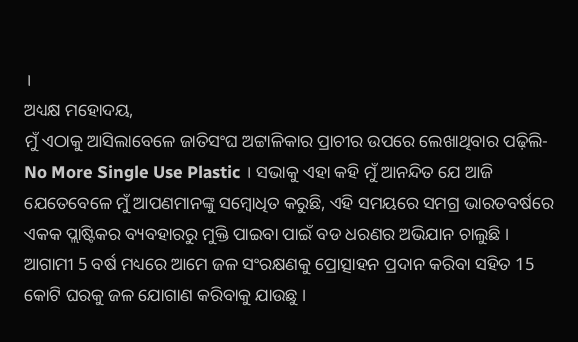।
ଅଧ୍ୟକ୍ଷ ମହୋଦୟ,
ମୁଁ ଏଠାକୁ ଆସିଲାବେଳେ ଜାତିସଂଘ ଅଟ୍ଟାଳିକାର ପ୍ରାଚୀର ଉପରେ ଲେଖାଥିବାର ପଢ଼ିଲି- No More Single Use Plastic । ସଭାକୁ ଏହା କହି ମୁଁ ଆନନ୍ଦିତ ଯେ ଆଜି ଯେତେବେଳେ ମୁଁ ଆପଣମାନଙ୍କୁ ସମ୍ବୋଧିତ କରୁଛି, ଏହି ସମୟରେ ସମଗ୍ର ଭାରତବର୍ଷରେ ଏକକ ପ୍ଲାଷ୍ଟିକର ବ୍ୟବହାରରୁ ମୁକ୍ତି ପାଇବା ପାଇଁ ବଡ ଧରଣର ଅଭିଯାନ ଚାଲୁଛି ।
ଆଗାମୀ 5 ବର୍ଷ ମଧ୍ୟରେ ଆମେ ଜଳ ସଂରକ୍ଷଣକୁ ପ୍ରୋତ୍ସାହନ ପ୍ରଦାନ କରିବା ସହିତ 15 କୋଟି ଘରକୁ ଜଳ ଯୋଗାଣ କରିବାକୁ ଯାଉଛୁ ।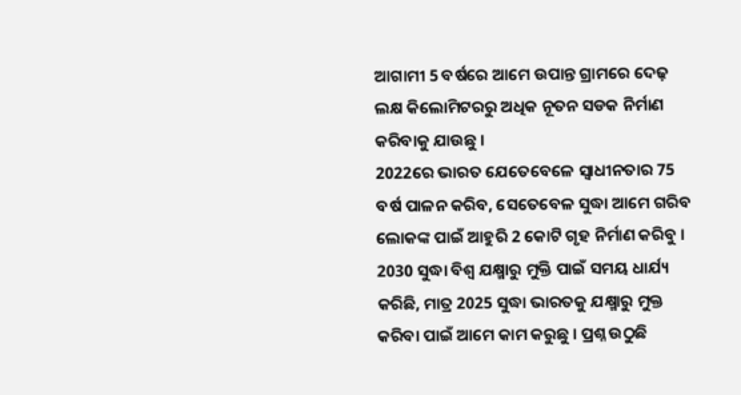ଆଗାମୀ 5 ବର୍ଷରେ ଆମେ ଉପାନ୍ତ ଗ୍ରାମରେ ଦେଢ଼ ଲକ୍ଷ କିଲୋମିଟରରୁ ଅଧିକ ନୂତନ ସଡକ ନିର୍ମାଣ କରିବାକୁ ଯାଉଛୁ ।
2022ରେ ଭାରତ ଯେତେବେଳେ ସ୍ୱାଧୀନତାର 75 ବର୍ଷ ପାଳନ କରିବ, ସେତେବେଳ ସୁଦ୍ଧା ଆମେ ଗରିବ ଲୋକଙ୍କ ପାଇଁ ଆହୁରି 2 କୋଟି ଗୃହ ନିର୍ମାଣ କରିବୁ । 2030 ସୁଦ୍ଧା ବିଶ୍ୱ ଯକ୍ଷ୍ମାରୁ ମୁକ୍ତି ପାଇଁ ସମୟ ଧାର୍ଯ୍ୟ କରିଛି, ମାତ୍ର 2025 ସୁଦ୍ଧା ଭାରତକୁ ଯକ୍ଷ୍ମାରୁ ମୁକ୍ତ କରିବା ପାଇଁ ଆମେ କାମ କରୁଛୁ । ପ୍ରଶ୍ନ ଉଠୁଛି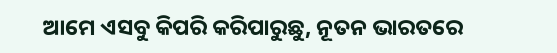ଆମେ ଏସବୁ କିପରି କରିପାରୁଛୁ, ନୂତନ ଭାରତରେ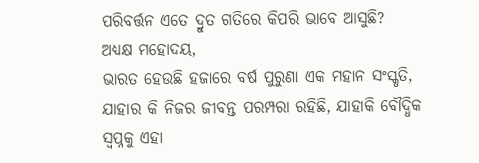ପରିବର୍ତ୍ତନ ଏତେ ଦ୍ରୁତ ଗତିରେ କିପରି ଭାବେ ଆସୁଛି?
ଅଧ୍ୟକ୍ଷ ମହୋଦୟ,
ଭାରତ ହେଉଛି ହଜାରେ ବର୍ଷ ପୁରୁଣା ଏକ ମହାନ ସଂସ୍କୃତି, ଯାହାର କି ନିଜର ଜୀବନ୍ତ ପରମ୍ପରା ରହିଛି, ଯାହାକି ବୌଦ୍ଧିକ ସ୍ୱପ୍ନକୁ ଏହା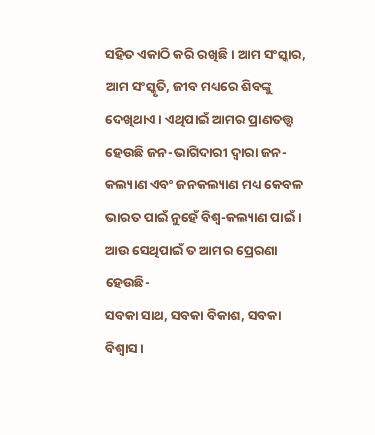ସହିତ ଏକାଠି କରି ରଖିଛି । ଆମ ସଂସ୍କାର, ଆମ ସଂସ୍କୃତି, ଜୀବ ମଧ୍ୟରେ ଶିବଙ୍କୁ ଦେଖିଥାଏ । ଏଥିପାଇଁ ଆମର ପ୍ରାଣତତ୍ତ୍ଵ ହେଉଛି ଜନ-ଭାଗିଦାରୀ ଦ୍ୱାରା ଜନ-କଲ୍ୟାଣ ଏବଂ ଜନକଲ୍ୟାଣ ମଧ୍ୟ କେବଳ ଭାରତ ପାଇଁ ନୁହେଁ ବିଶ୍ୱ-କଲ୍ୟାଣ ପାଇଁ ।
ଆଉ ସେଥିପାଇଁ ତ ଆମର ପ୍ରେରଣା ହେଉଛି-
ସବକା ସାଥ, ସବକା ବିକାଶ, ସବକା ବିଶ୍ୱାସ ।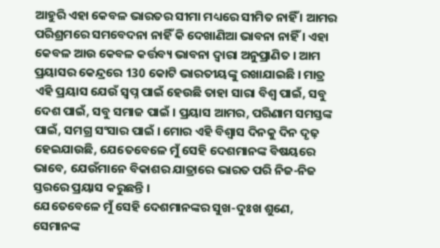ଆହୁରି ଏହା କେବଳ ଭାରତର ସୀମା ମଧ୍ୟରେ ସୀମିତ ନାହିଁ । ଆମର ପରିଶ୍ରମରେ ସମବେଦନା ନାହିଁ କି ଦେଖାଣିଆ ଭାବନା ନାହିଁ । ଏହା କେବଳ ଆଉ କେବଳ କର୍ତ୍ତବ୍ୟ ଭାବନା ଦ୍ୱାରା ଅନୁପ୍ରାଣିତ । ଆମ ପ୍ରୟାସର କେନ୍ଦ୍ରରେ 130 କୋଟି ଭାରତୀୟଙ୍କୁ ରଖାଯାଇଛି । ମାତ୍ର ଏହି ପ୍ରୟାସ ଯେଉଁ ସ୍ୱପ୍ନ ପାଇଁ ହେଉଛି ତାହା ସାରା ବିଶ୍ୱ ପାଇଁ, ସବୁ ଦେଶ ପାଇଁ, ସବୁ ସମାଜ ପାଇଁ । ପ୍ରୟାସ ଆମର, ପରିଣାମ ସମସ୍ତଙ୍କ ପାଇଁ, ସମଗ୍ର ସଂସାର ପାଇଁ । ମୋର ଏହି ବିଶ୍ୱାସ ଦିନକୁ ଦିନ ଦୃଢ଼ ହେଇଯାଉଛି, ଯେତେବେଳେ ମୁଁ ସେହି ଦେଶମାନଙ୍କ ବିଷୟରେ ଭାବେ, ଯେଉଁମାନେ ବିକାଶର ଯାତ୍ରାରେ ଭାରତ ପରି ନିଜ-ନିଜ ସ୍ତରରେ ପ୍ରୟାସ କରୁଛନ୍ତି ।
ଯେତେବେଳେ ମୁଁ ସେହି ଦେଶମାନଙ୍କର ସୁଖ-ଦୁଃଖ ଶୁଣେ, ସେମାନଙ୍କ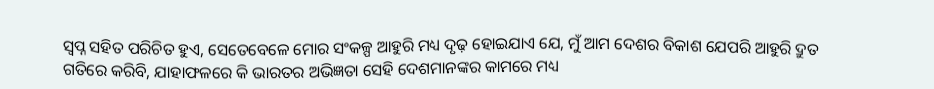ସ୍ୱପ୍ନ ସହିତ ପରିଚିତ ହୁଏ, ସେତେବେଳେ ମୋର ସଂକଳ୍ପ ଆହୁରି ମଧ୍ୟ ଦୃଢ଼ ହୋଇଯାଏ ଯେ, ମୁଁ ଆମ ଦେଶର ବିକାଶ ଯେପରି ଆହୁରି ଦ୍ରୁତ ଗତିରେ କରିବି, ଯାହାଫଳରେ କି ଭାରତର ଅଭିଜ୍ଞତା ସେହି ଦେଶମାନଙ୍କର କାମରେ ମଧ୍ୟ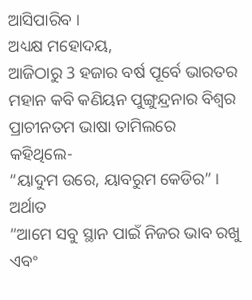ଆସିପାରିବ ।
ଅଧ୍ୟକ୍ଷ ମହୋଦୟ,
ଆଜିଠାରୁ 3 ହଜାର ବର୍ଷ ପୂର୍ବେ ଭାରତର ମହାନ କବି କଣିୟନ ପୁଙ୍ଗୁନ୍ଦ୍ରନାର ବିଶ୍ୱର ପ୍ରାଚୀନତମ ଭାଷା ତାମିଲରେ କହିଥିଲେ-
“ୟାଦୁମ ଉରେ, ୟାବରୁମ କେଡିର” ।
ଅର୍ଥାତ
“ଆମେ ସବୁ ସ୍ଥାନ ପାଇଁ ନିଜର ଭାବ ରଖୁ ଏବଂ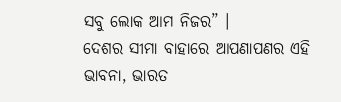ସବୁ ଲୋକ ଆମ ନିଜର” ।
ଦେଶର ସୀମା ବାହାରେ ଆପଣାପଣର ଏହି ଭାବନା, ଭାରତ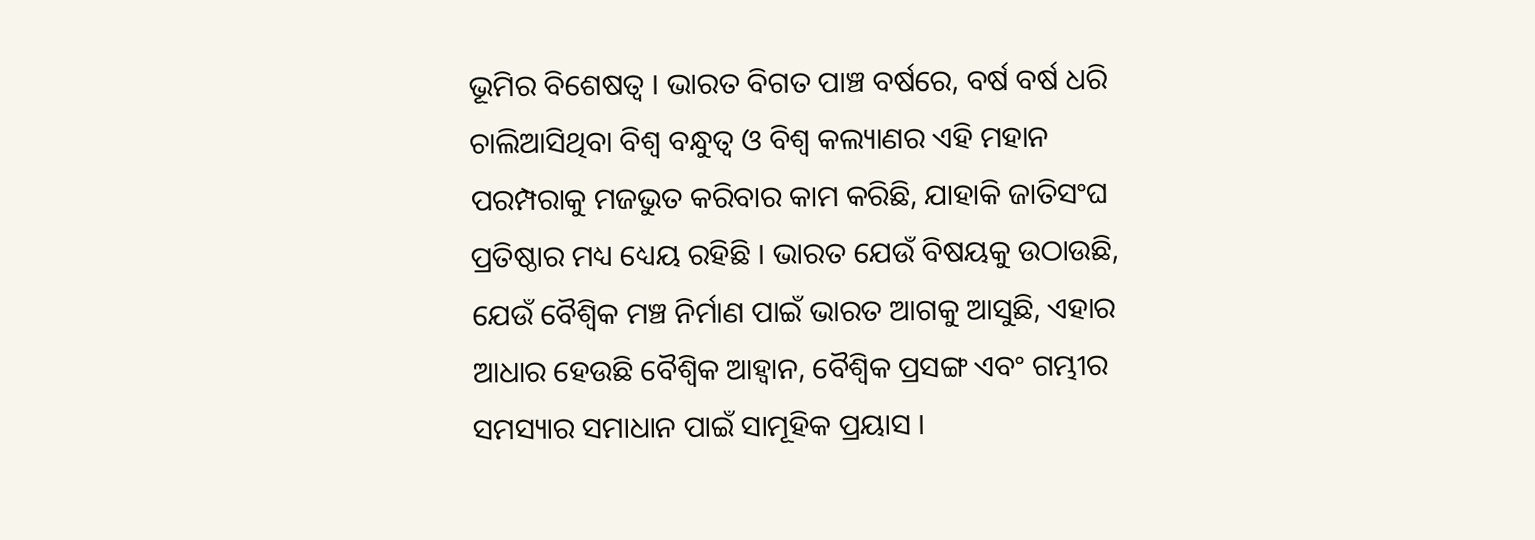ଭୂମିର ବିଶେଷତ୍ୱ । ଭାରତ ବିଗତ ପାଞ୍ଚ ବର୍ଷରେ, ବର୍ଷ ବର୍ଷ ଧରି ଚାଲିଆସିଥିବା ବିଶ୍ୱ ବନ୍ଧୁତ୍ୱ ଓ ବିଶ୍ୱ କଲ୍ୟାଣର ଏହି ମହାନ ପରମ୍ପରାକୁ ମଜଭୁତ କରିବାର କାମ କରିଛି, ଯାହାକି ଜାତିସଂଘ ପ୍ରତିଷ୍ଠାର ମଧ୍ୟ ଧ୍ୟେୟ ରହିଛି । ଭାରତ ଯେଉଁ ବିଷୟକୁ ଉଠାଉଛି, ଯେଉଁ ବୈଶ୍ୱିକ ମଞ୍ଚ ନିର୍ମାଣ ପାଇଁ ଭାରତ ଆଗକୁ ଆସୁଛି, ଏହାର ଆଧାର ହେଉଛି ବୈଶ୍ୱିକ ଆହ୍ୱାନ, ବୈଶ୍ୱିକ ପ୍ରସଙ୍ଗ ଏବଂ ଗମ୍ଭୀର ସମସ୍ୟାର ସମାଧାନ ପାଇଁ ସାମୂହିକ ପ୍ରୟାସ ।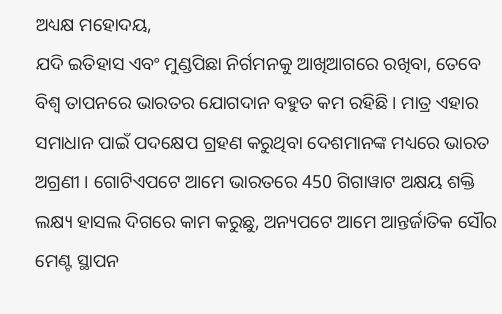ଅଧ୍ୟକ୍ଷ ମହୋଦୟ,
ଯଦି ଇତିହାସ ଏବଂ ମୁଣ୍ଡପିଛା ନିର୍ଗମନକୁ ଆଖିଆଗରେ ରଖିବା, ତେବେ ବିଶ୍ୱ ତାପନରେ ଭାରତର ଯୋଗଦାନ ବହୁତ କମ ରହିଛି । ମାତ୍ର ଏହାର ସମାଧାନ ପାଇଁ ପଦକ୍ଷେପ ଗ୍ରହଣ କରୁଥିବା ଦେଶମାନଙ୍କ ମଧ୍ୟରେ ଭାରତ ଅଗ୍ରଣୀ । ଗୋଟିଏପଟେ ଆମେ ଭାରତରେ 450 ଗିଗାୱାଟ ଅକ୍ଷୟ ଶକ୍ତି ଲକ୍ଷ୍ୟ ହାସଲ ଦିଗରେ କାମ କରୁଛୁ, ଅନ୍ୟପଟେ ଆମେ ଆନ୍ତର୍ଜାତିକ ସୌର ମେଣ୍ଟ ସ୍ଥାପନ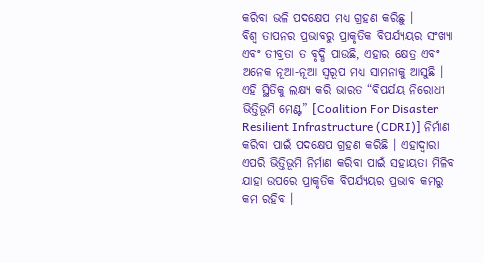କରିବା ଭଳି ପଦକ୍ଷେପ ମଧ୍ୟ ଗ୍ରହଣ କରିଛୁ ।
ବିଶ୍ୱ ତାପନର ପ୍ରଭାବରୁ ପ୍ରାକୃତିକ ବିପର୍ଯ୍ୟୟର ସଂଖ୍ୟା ଏବଂ ତୀବ୍ରତା ତ ବୃଦ୍ଧି ପାଉଛି, ଏହାର କ୍ଷେତ୍ର ଏବଂ ଅନେକ ନୂଆ-ନୂଆ ସ୍ୱରୂପ ମଧ୍ୟ ସାମନାକୁ ଆସୁଛି । ଏହି ସ୍ଥିତିକୁ ଲକ୍ଷ୍ୟ କରି ଭାରତ “ବିପର୍ଯୟ ନିରୋଧୀ ଭିତ୍ତିଭୂମି ମେଣ୍ଟ” [Coalition For Disaster Resilient Infrastructure (CDRI)] ନିର୍ମାଣ କରିବା ପାଇଁ ପଦକ୍ଷେପ ଗ୍ରହଣ କରିଛି । ଏହାଦ୍ୱାରା ଏପରି ଭିତ୍ତିଭୂମି ନିର୍ମାଣ କରିବା ପାଇଁ ସହାୟତା ମିଳିବ ଯାହା ଉପରେ ପ୍ରାକୃତିକ ବିପର୍ଯ୍ୟୟର ପ୍ରଭାବ କମରୁ କମ ରହିବ ।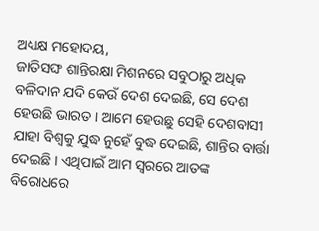ଅଧ୍ୟକ୍ଷ ମହୋଦୟ,
ଜାତିସଙ୍ଘ ଶାନ୍ତିରକ୍ଷା ମିଶନରେ ସବୁଠାରୁ ଅଧିକ ବଳିଦାନ ଯଦି କେଉଁ ଦେଶ ଦେଇଛି, ସେ ଦେଶ ହେଉଛି ଭାରତ । ଆମେ ହେଉଛୁ ସେହି ଦେଶବାସୀ ଯାହା ବିଶ୍ୱକୁ ଯୁଦ୍ଧ ନୁହେଁ ବୁଦ୍ଧ ଦେଇଛି, ଶାନ୍ତିର ବାର୍ତ୍ତା ଦେଇଛି । ଏଥିପାଇଁ ଆମ ସ୍ୱରରେ ଆତଙ୍କ ବିରୋଧରେ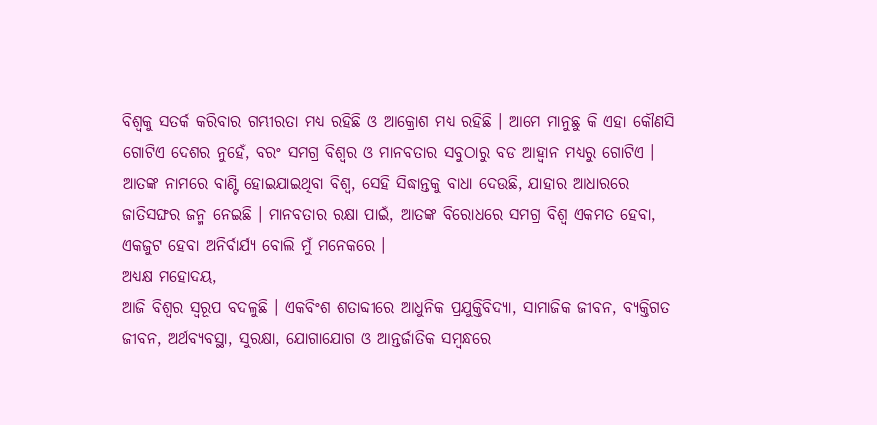ବିଶ୍ୱକୁ ସତର୍କ କରିବାର ଗମ୍ଭୀରତା ମଧ୍ୟ ରହିଛି ଓ ଆକ୍ରୋଶ ମଧ୍ୟ ରହିଛି । ଆମେ ମାନୁଛୁ କି ଏହା କୌଣସି ଗୋଟିଏ ଦେଶର ନୁହେଁ, ବରଂ ସମଗ୍ର ବିଶ୍ୱର ଓ ମାନବତାର ସବୁଠାରୁ ବଡ ଆହ୍ୱାନ ମଧ୍ୟରୁ ଗୋଟିଏ । ଆତଙ୍କ ନାମରେ ବାଣ୍ଟି ହୋଇଯାଇଥିବା ବିଶ୍ୱ, ସେହି ସିଦ୍ଧାନ୍ତକୁ ବାଧା ଦେଉଛି, ଯାହାର ଆଧାରରେ ଜାତିସଙ୍ଘର ଜନ୍ମ ନେଇଛି । ମାନବତାର ରକ୍ଷା ପାଇଁ, ଆତଙ୍କ ବିରୋଧରେ ସମଗ୍ର ବିଶ୍ୱ ଏକମତ ହେବା, ଏକଜୁଟ ହେବା ଅନିର୍ବାର୍ଯ୍ୟ ବୋଲି ମୁଁ ମନେକରେ ।
ଅଧ୍ୟକ୍ଷ ମହୋଦୟ,
ଆଜି ବିଶ୍ୱର ସ୍ୱରୂପ ବଦଳୁଛି । ଏକବିଂଶ ଶତାବ୍ଦୀରେ ଆଧୁନିକ ପ୍ରଯୁକ୍ତିବିଦ୍ୟା, ସାମାଜିକ ଜୀବନ, ବ୍ୟକ୍ତିଗତ ଜୀବନ, ଅର୍ଥବ୍ୟବସ୍ଥା, ସୁରକ୍ଷା, ଯୋଗାଯୋଗ ଓ ଆନ୍ତର୍ଜାତିକ ସମ୍ବନ୍ଧରେ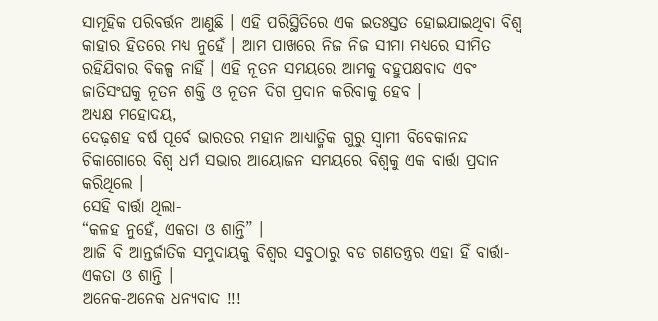ସାମୂହିକ ପରିବର୍ତ୍ତନ ଆଣୁଛି । ଏହି ପରିସ୍ଥିତିରେ ଏକ ଇତଃସ୍ତତ ହୋଇଯାଇଥିବା ବିଶ୍ୱ କାହାର ହିତରେ ମଧ୍ୟ ନୁହେଁ । ଆମ ପାଖରେ ନିଜ ନିଜ ସୀମା ମଧ୍ୟରେ ସୀମିତ ରହିଯିବାର ବିକଳ୍ପ ନାହିଁ । ଏହି ନୂତନ ସମୟରେ ଆମକୁ ବହୁପକ୍ଷବାଦ ଏବଂ ଜାତିସଂଘକୁ ନୂତନ ଶକ୍ତି ଓ ନୂତନ ଦିଗ ପ୍ରଦାନ କରିବାକୁ ହେବ ।
ଅଧ୍ୟକ୍ଷ ମହୋଦୟ,
ଦେଢ଼ଶହ ବର୍ଷ ପୂର୍ବେ ଭାରତର ମହାନ ଆଧ୍ୟାତ୍ମିକ ଗୁରୁ ସ୍ୱାମୀ ବିବେକାନନ୍ଦ ଚିକାଗୋରେ ବିଶ୍ୱ ଧର୍ମ ସଭାର ଆୟୋଜନ ସମୟରେ ବିଶ୍ୱକୁ ଏକ ବାର୍ତ୍ତା ପ୍ରଦାନ କରିଥିଲେ ।
ସେହି ବାର୍ତ୍ତା ଥିଲା-
“କଳହ ନୁହେଁ, ଏକତା ଓ ଶାନ୍ତି” ।
ଆଜି ବି ଆନ୍ତର୍ଜାତିକ ସମୁଦାୟକୁ ବିଶ୍ୱର ସବୁଠାରୁ ବଡ ଗଣତନ୍ତ୍ରର ଏହା ହିଁ ବାର୍ତ୍ତା-
ଏକତା ଓ ଶାନ୍ତି ।
ଅନେକ-ଅନେକ ଧନ୍ୟବାଦ !!!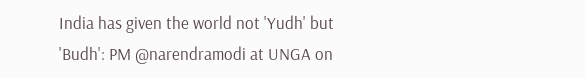India has given the world not 'Yudh' but 'Budh': PM @narendramodi at UNGA on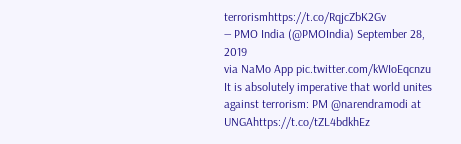terrorismhttps://t.co/RqjcZbK2Gv
— PMO India (@PMOIndia) September 28, 2019
via NaMo App pic.twitter.com/kWIoEqcnzu
It is absolutely imperative that world unites against terrorism: PM @narendramodi at UNGAhttps://t.co/tZL4bdkhEz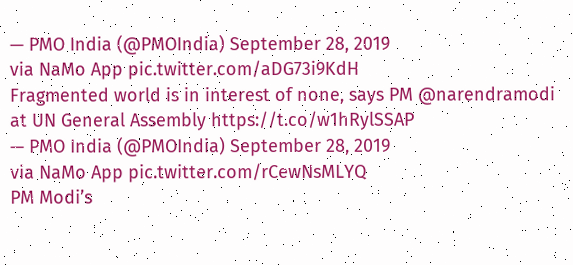— PMO India (@PMOIndia) September 28, 2019
via NaMo App pic.twitter.com/aDG73i9KdH
Fragmented world is in interest of none, says PM @narendramodi at UN General Assembly https://t.co/w1hRylSSAP
— PMO India (@PMOIndia) September 28, 2019
via NaMo App pic.twitter.com/rCewNsMLYQ
PM Modi’s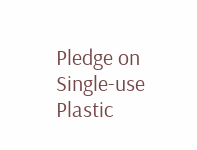Pledge on Single-use Plastic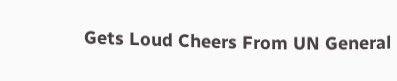Gets Loud Cheers From UN General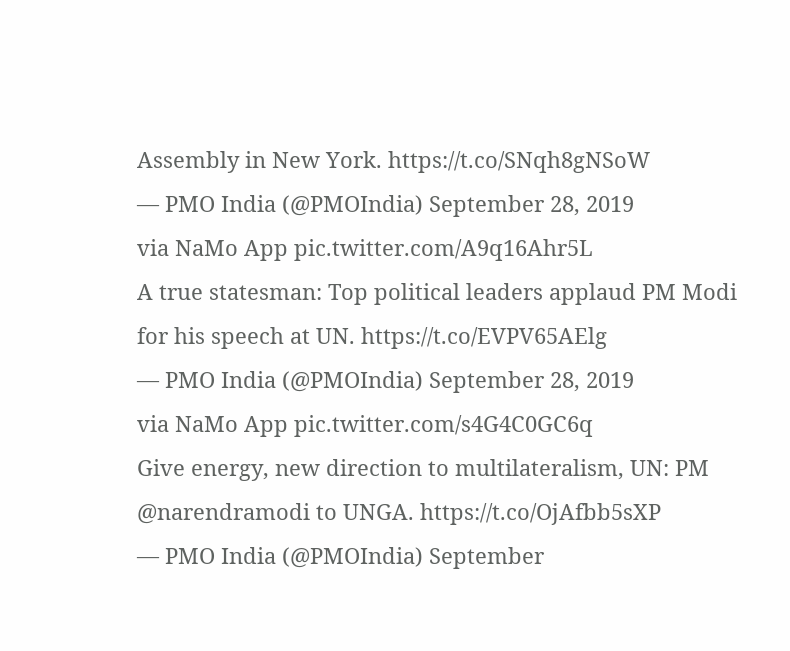Assembly in New York. https://t.co/SNqh8gNSoW
— PMO India (@PMOIndia) September 28, 2019
via NaMo App pic.twitter.com/A9q16Ahr5L
A true statesman: Top political leaders applaud PM Modi for his speech at UN. https://t.co/EVPV65AElg
— PMO India (@PMOIndia) September 28, 2019
via NaMo App pic.twitter.com/s4G4C0GC6q
Give energy, new direction to multilateralism, UN: PM @narendramodi to UNGA. https://t.co/OjAfbb5sXP
— PMO India (@PMOIndia) September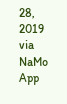28, 2019
via NaMo App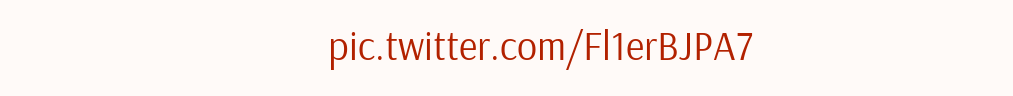pic.twitter.com/Fl1erBJPA7